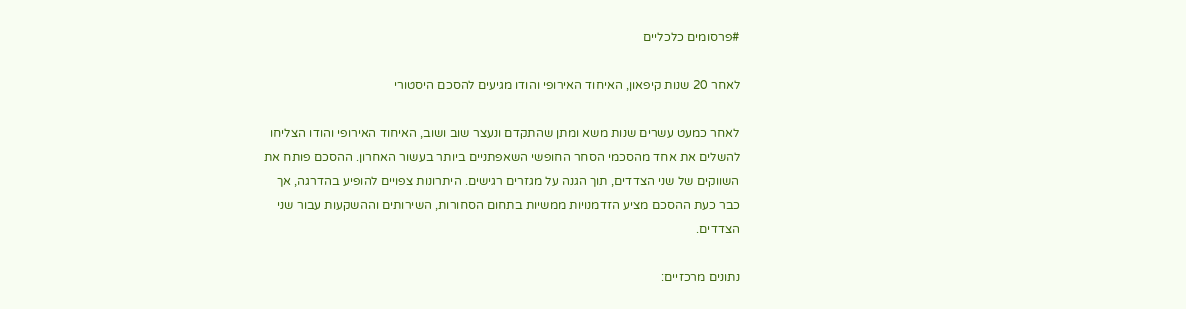#פרסומים כלכליים

לאחר 20 שנות קיפאון, האיחוד האירופי והודו מגיעים להסכם היסטורי

לאחר כמעט עשרים שנות משא ומתן שהתקדם ונעצר שוב ושוב, האיחוד האירופי והודו הצליחו להשלים את אחד מהסכמי הסחר החופשי השאפתניים ביותר בעשור האחרון. ההסכם פותח את השווקים של שני הצדדים, תוך הגנה על מגזרים רגישים. היתרונות צפויים להופיע בהדרגה, אך כבר כעת ההסכם מציע הזדמנויות ממשיות בתחום הסחורות, השירותים וההשקעות עבור שני הצדדים.

נתונים מרכזיים: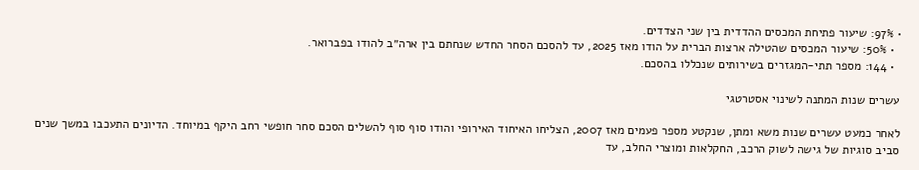• 97%: שיעור פתיחת המכסים ההדדית בין שני הצדדים.
  • 50%: שיעור המכסים שהטילה ארצות הברית על הודו מאז 2025, עד להסכם הסחר החדש שנחתם בין ארה״ב להודו בפברואר.
  • 144: מספר תתי-המגזרים בשירותים שנכללו בהסכם.

עשרים שנות המתנה לשינוי אסטרטגי

לאחר כמעט עשרים שנות משא ומתן, שנקטע מספר פעמים מאז 2007, הצליחו האיחוד האירופי והודו סוף סוף להשלים הסכם סחר חופשי רחב היקף במיוחד. הדיונים התעכבו במשך שנים סביב סוגיות של גישה לשוק הרכב, החקלאות ומוצרי החלב, עד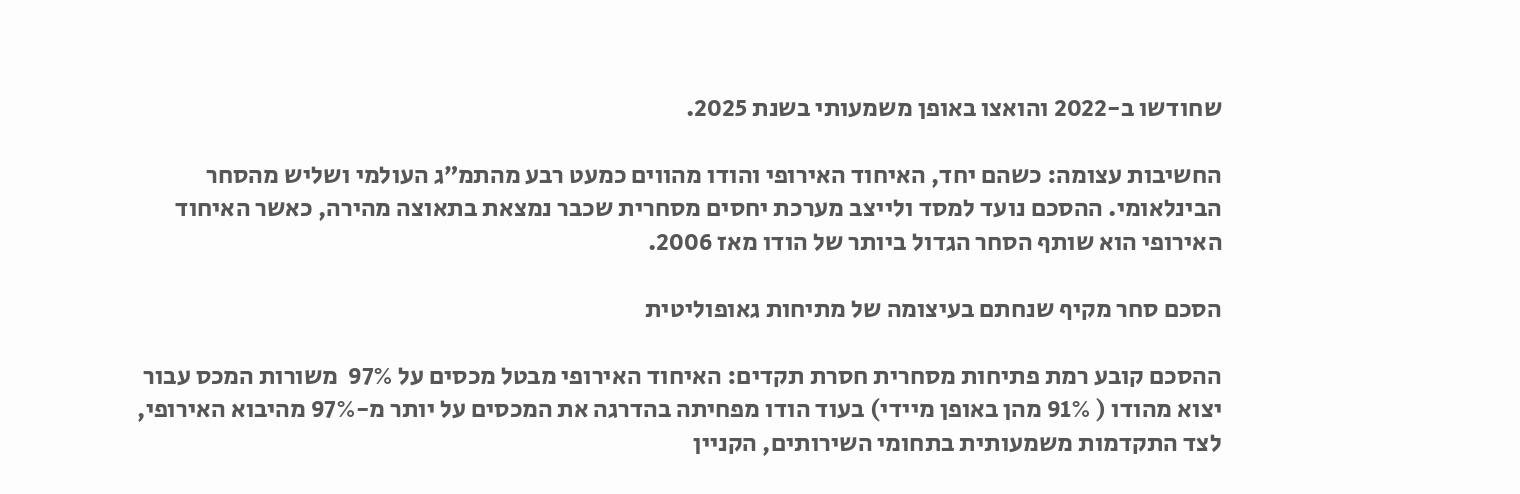שחודשו ב-2022 והואצו באופן משמעותי בשנת 2025.

החשיבות עצומה: כשהם יחד, האיחוד האירופי והודו מהווים כמעט רבע מהתמ״ג העולמי ושליש מהסחר הבינלאומי. ההסכם נועד למסד ולייצב מערכת יחסים מסחרית שכבר נמצאת בתאוצה מהירה, כאשר האיחוד האירופי הוא שותף הסחר הגדול ביותר של הודו מאז 2006.

הסכם סחר מקיף שנחתם בעיצומה של מתיחות גאופוליטית

ההסכם קובע רמת פתיחות מסחרית חסרת תקדים: האיחוד האירופי מבטל מכסים על 97%  משורות המכס עבור יצוא מהודו ( 91% מהן באופן מיידי) בעוד הודו מפחיתה בהדרגה את המכסים על יותר מ-97% מהיבוא האירופי, לצד התקדמות משמעותית בתחומי השירותים, הקניין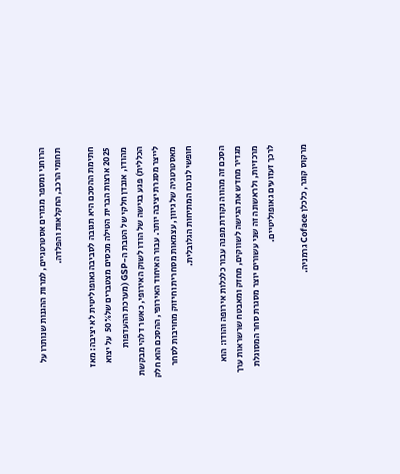הרוחני ומספר מגזרים אסטרטגיים, למרות ההגנות שנותרו על תחומי הרכב, החקלאות והפלדה.

חתימת ההסכם היא תגובה לסביבה גאופוליטית לא יציבה: מאז 2025 ארצות הברית הטילה מכסים מצטברים של50%  על יצוא מהודו, אובדן חלקי של הטבת ה-GSP (מערכת ההעדפות הכללית) פגע בגישה של הודו לשוק האירופי, כאשר דלהי מבקשת לייצר מסגרת יציבה יותר. עבור האיחוד האירופי, ההסכם הוא חלק מאסטרטגיה של גיוון, עצמאות מסחרית וחיזוק מחויבות לסחר חופשי לנוכח המתיחות הגלובלית.

הסכם זה מהווה נקודת מפנה עבור כלכלות אירופה והודו: הוא מגדיר מחדש את הגישה לשווקים, מחזק ומאבטח שרשראות ערך מרכזיות, ולראשונה זה שני עשורים יוצר מסגרת סחר המסוגלת לרכך זעזועים גאופוליטיים.

מרקוס קוגר, כלכלן Coface גרמניה.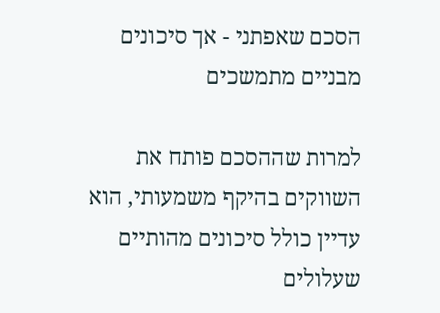הסכם שאפתני - אך סיכונים מבניים מתמשכים

למרות שההסכם פותח את השווקים בהיקף משמעותי, הוא עדיין כולל סיכונים מהותיים שעלולים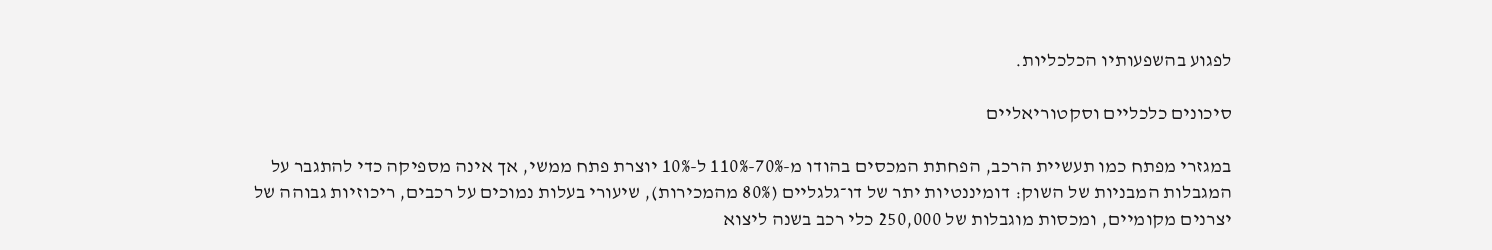לפגוע בהשפעותיו הכלכליות.

סיכונים כלכליים וסקטוריאליים

במגזרי מפתח כמו תעשיית הרכב, הפחתת המכסים בהודו מ-70%-110% ל-10% יוצרת פתח ממשי, אך אינה מספיקה כדי להתגבר על המגבלות המבניות של השוק: דומיננטיות יתר של דו־גלגליים (80% מהמכירות), שיעורי בעלות נמוכים על רכבים, ריכוזיות גבוהה של יצרנים מקומיים, ומכסות מוגבלות של 250,000 כלי רכב בשנה ליצוא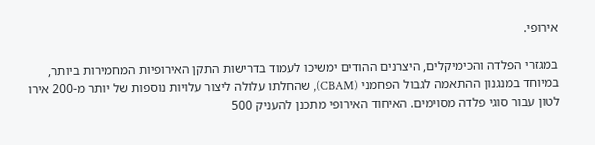אירופי.

במגזרי הפלדה והכימיקלים, היצרנים ההודים ימשיכו לעמוד בדרישות התקן האירופיות המחמירות ביותר, במיוחד במנגנון ההתאמה לגבול הפחמני (CBAM), שהחלתו עלולה ליצור עלויות נוספות של יותר מ-200 אירו לטון עבור סוגי פלדה מסוימים. האיחוד האירופי מתכנן להעניק 500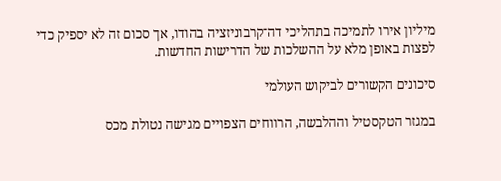מיליון אירו לתמיכה בתהליכי דה־קרבוניזציה בהודו, אך סכום זה לא יספיק כדי לפצות באופן מלא על ההשלכות של הדרישות החדשות.

סיכונים הקשורים לביקוש העולמי

במגזר הטקסטיל וההלבשה, הרווחים הצפויים מגישה נטולת מכס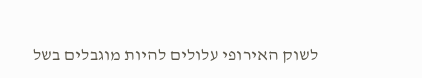לשוק האירופי עלולים להיות מוגבלים בשל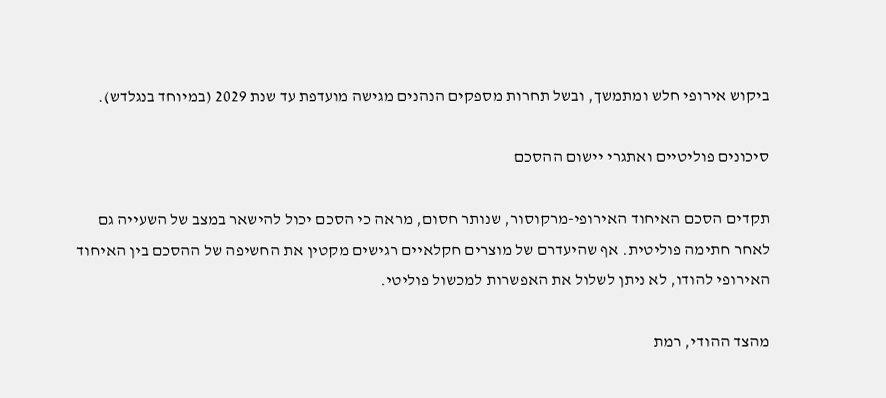ביקוש אירופי חלש ומתמשך, ובשל תחרות מספקים הנהנים מגישה מועדפת עד שנת 2029 (במיוחד בנגלדש).

סיכונים פוליטיים ואתגרי יישום ההסכם

תקדים הסכם האיחוד האירופי-מרקוסור, שנותר חסום, מראה כי הסכם יכול להישאר במצב של השעייה גם לאחר חתימה פוליטית. אף שהיעדרם של מוצרים חקלאיים רגישים מקטין את החשיפה של ההסכם בין האיחוד האירופי להודו, לא ניתן לשלול את האפשרות למכשול פוליטי.

מהצד ההודי, רמת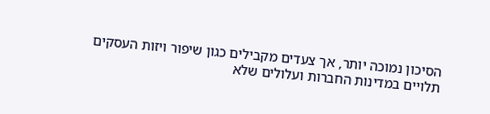הסיכון נמוכה יותר, אך צעדים מקבילים כגון שיפור ויזות העסקים תלויים במדינות החברות ועלולים שלא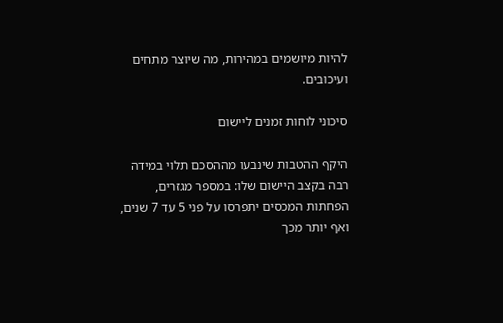להיות מיושמים במהירות, מה שיוצר מתחים ועיכובים.

סיכוני לוחות זמנים ליישום

היקף ההטבות שינבעו מההסכם תלוי במידה רבה בקצב היישום שלו: במספר מגזרים, הפחתות המכסים יתפרסו על פני 5 עד 7 שנים, ואף יותר מכך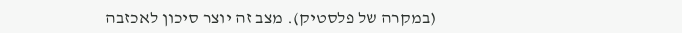(במקרה של פלסטיק). מצב זה יוצר סיכון לאכזבה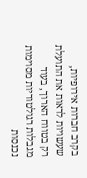בקרב חברות אירופיות, שעשויות לראות את התועלת רק בטווח הארוך, בעוד מגבלות רגולטוריות מסוימות נכנסות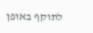לתוקף באופן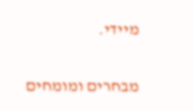מיידי.

מבחרים ומומחים